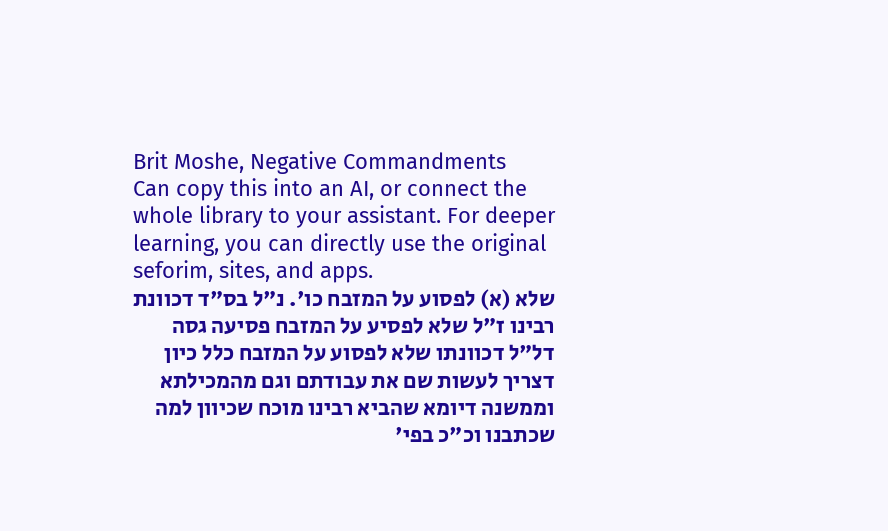Brit Moshe, Negative Commandments
Can copy this into an AI, or connect the whole library to your assistant. For deeper learning, you can directly use the original seforim, sites, and apps.
שלא (א) לפסוע על המזבח כו'. נ"ל בס"ד דכוונת רבינו ז"ל שלא לפסיע על המזבח פסיעה גסה דל"ל דכוונתו שלא לפסוע על המזבח כלל כיון דצריך לעשות שם את עבודתם וגם מהמכילתא וממשנה דיומא שהביא רבינו מוכח שכיוון למה שכתבנו וכ"כ בפי'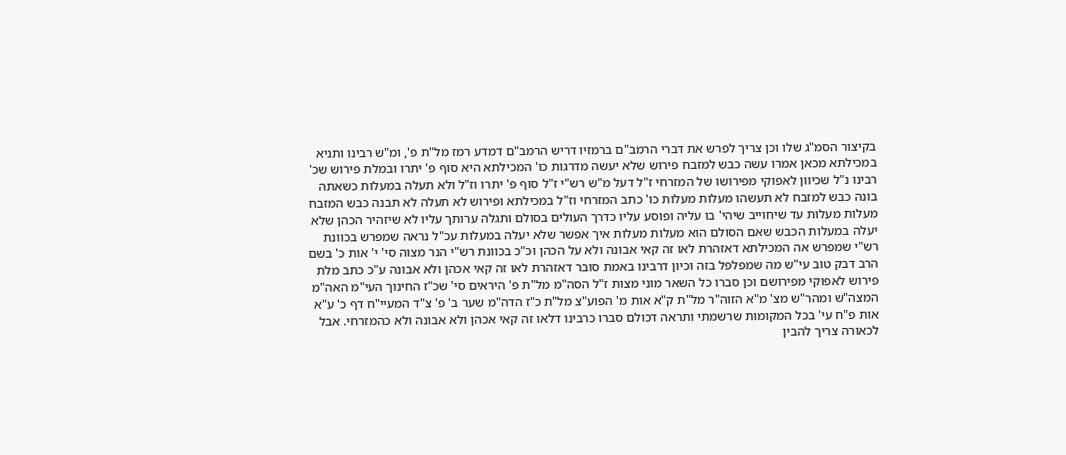בקיצור הסמ"ג שלו וכן צריך לפרש את דברי הרמב"ם ברמזיו דריש הרמב"ם דמדע רמז מל"ת פ', ומ"ש רבינו ותניא במכילתא מכאן אמרו עשה כבש למזבח פירוש שלא יעשה מדרגות כו' המכילתא היא סוף פ' יתרו ובמלת פירוש שכ' רבינו נ"ל שכיוון לאפוקי מפירושו של המזרחי ז"ל דעל מ"ש רש"י ז"ל סוף פ' יתרו וז"ל ולא תעלה במעלות כשאתה בונה כבש למזבח לא תעשהו מעלות מעלות כו' כתב המזרחי וז"ל במכילתא ופירוש לא תעלה לא תבנה כבש המזבח מעלות מעלות עד שיחוייב שיהי' בו עליה ופוסע עליו כדרך העולים בסולם ותגלה ערותך עליו לא שיזהיר הכהן שלא יעלה במעלות הכבש שאם הסולם הוא מעלות מעלות איך אפשר שלא יעלה במעלות עכ"ל נראה שמפרש בכוונת רש"י שמפרש אה המכילתא דאזהרת לאו זה קאי אבונה ולא על הכהן וכ"כ בכוונת רש"י הנר מצוה סי' י' אות כ' בשם הרב דבק טוב עי"ש מה שמפלפל בזה וכיון דרבינו באמת סובר דאזהרת לאו זה קאי אכהן ולא אבונה ע"כ כתב מלת פירוש לאפוקי מפירושם וכן סברו כל השאר מוני מצות ז"ל הסה"מ מל"ת פ' היראים סי' שכ"ז החינוך העי"מ האה"מ המצה"ש ומהר"ש מצ' מ"א הזוה"ר מל"ת ק"א אות מ' הפוע"צ מל"ת כ"ז הדה"מ שער ב' פ' צ"ד המעיי"ח דף כ' ע"א אות פ"ח עי' בכל המקומות שרשמתי ותראה דכולם סברו כרבינו דלאו זה קאי אכהן ולא אבונה ולא כהמזרחי. אבל לכאורה צריך להבין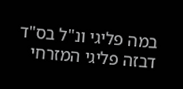במה פליגי ונ"ל בס"ד דבזה פליגי המזרחי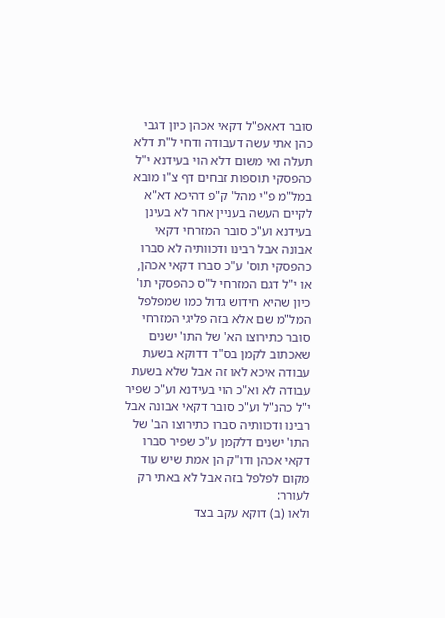סובר דאאפ"ל דקאי אכהן כיון דגבי כהן אתי עשה דעבודה ודחי ל"ת דלא תעלה ואי משום דלא הוי בעידנא י"ל כהפסקי תוספות זבחים דף צ"ו מובא במל"מ פ"י מהל' ק"פ דהיכא דא"א לקיים העשה בעניין אחר לא בעינן בעידנא וע"כ סובר המזרחי דקאי אבונה אבל רבינו ודכוותיה לא סברו כהפסקי תוס' ע"כ סברו דקאי אכהן, או י"ל דגם המזרחי ל"ס כהפסקי תו' כיון שהיא חידוש גדול כמו שמפלפל המל"מ שם אלא בזה פליגי המזרחי סובר כתירוצו הא' של התו' ישנים שאכתוב לקמן בס"ד דדוקא בשעת עבודה איכא לאו זה אבל שלא בשעת עבודה לא וא"כ הוי בעידנא וע"כ שפיר י"ל כהנ"ל וע"כ סובר דקאי אבונה אבל רבינו ודכוותיה סברו כתירוצו הב' של התו' ישנים דלקמן ע"כ שפיר סברו דקאי אכהן ודו"ק הן אמת שיש עוד מקום לפלפל בזה אבל לא באתי רק לעורר:
ולאו (ב) דוקא עקב בצד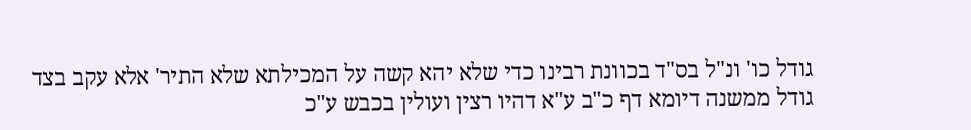גודל כו' ונ"ל בס"ד בכוונת רבינו כדי שלא יהא קשה על המכילתא שלא התיר' אלא עקב בצד גודל ממשנה דיומא דף כ"ב ע"א דהיו רצין ועולין בכבש ע"כ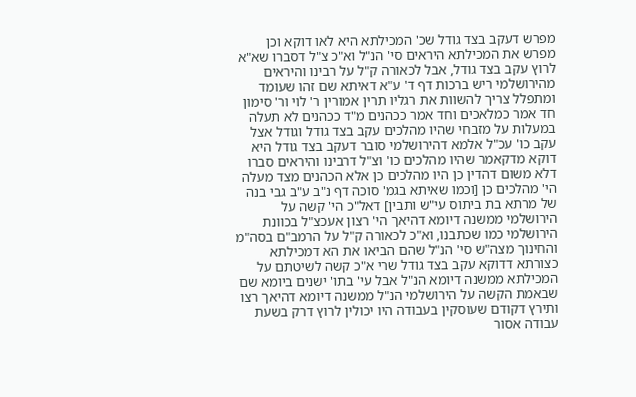מפרש דעקב בצד גודל שכ' המכילתא היא לאו דוקא וכן מפרש את המכילתא היראים סי' הנ"ל וא"כ צ"ל דסברו שא"א לרוץ עקב בצד גודל, אבל לכאורה ק"ל על רבינו והיראים מהירושלמי ריש ברכות דף ד' ע"א דאיתא שם זהו שעומד ומתפלל צריך להשוות את רגליו תרין אמורין ר' לוי ור' סימון חד אמר כמלאכים וחד אמר ככהנים מ"ד ככהנים לא תעלה במעלות על מזבחי שהיו מהלכים עקב בצד גודל וגודל אצל עקב כו' עכ"ל אלמא דהירושלמי סובר דעקב בצד גודל היא דוקא מדקאמר שהיו מהלכים כו' וצ"ל דרבינו והיראים סברו דלא משום דהדין כן היו מהלכים כן אלא הכהנים מצד מעלה הי' מהלכים כן [וכמו שאיתא בגמ' סוכה דף נ"ב ע"ב גבי בנה של מרתא בת ביתוס עי"ש ותבין] דאל"כ הי' קשה על הירושלמי ממשנה דיומא דהיאך הי' רצון אעכצ"ל בכוונת הירושלמי כמו שכתבנו, וא"כ לכאורה ק"ל על הרמב"ם בסה"מ והחינוך מצה"ש סי' הנ"ל שהם הביאו את הא דמכילתא כצורתא דדוקא עקב בצד גודל שרי א"כ קשה לשיטתם על המכילתא ממשנה דיומא הנ"ל אבל עי' בתו' ישנים ביומא שם שבאמת הקשה על הירושלמי הנ"ל ממשנה דיומא דהיאך רצו ותירץ דקודם שעוסקין בעבודה היו יכולין לרוץ דרק בשעת עבודה אסור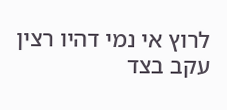לרוץ אי נמי דהיו רצין עקב בצד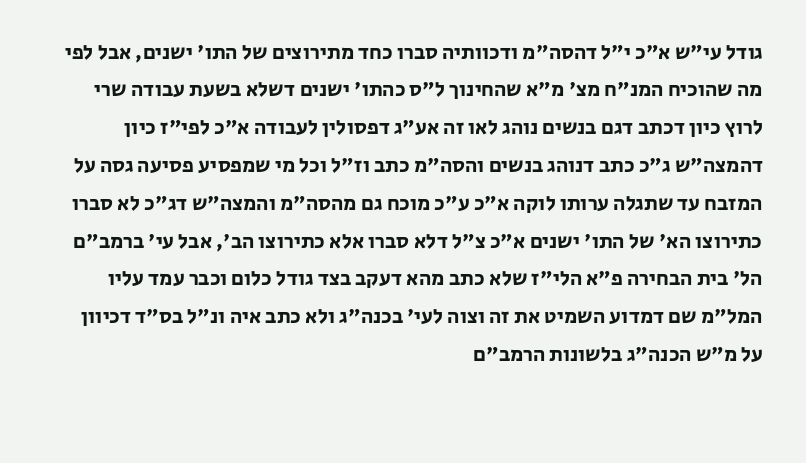גודל עי"ש א"כ י"ל דהסה"מ ודכוותיה סברו כחד מתירוצים של התו' ישנים, אבל לפי מה שהוכיח המנ"ח מצ' מ"א שהחינוך ל"ס כהתו' ישנים דשלא בשעת עבודה שרי לרוץ כיון דכתב דגם בנשים נוהג לאו זה אע"ג דפסולין לעבודה א"כ לפי"ז כיון דהמצה"ש ג"כ כתב דנוהג בנשים והסה"מ כתב וז"ל וכל מי שמפסיע פסיעה גסה על המזבח עד שתגלה ערותו לוקה א"כ ע"כ מוכח גם מהסה"מ והמצה"ש דג"כ לא סברו כתירוצו הא' של התו' ישנים א"כ צ"ל דלא סברו אלא כתירוצו הב', אבל עי' ברמב"ם הל' בית הבחירה פ"א הלי"ז שלא כתב מהא דעקב בצד גודל כלום וכבר עמד עליו המל"מ שם דמדוע השמיט את זה וצוה לעי' בכנה"ג ולא כתב איה ונ"ל בס"ד דכיוון על מ"ש הכנה"ג בלשונות הרמב"ם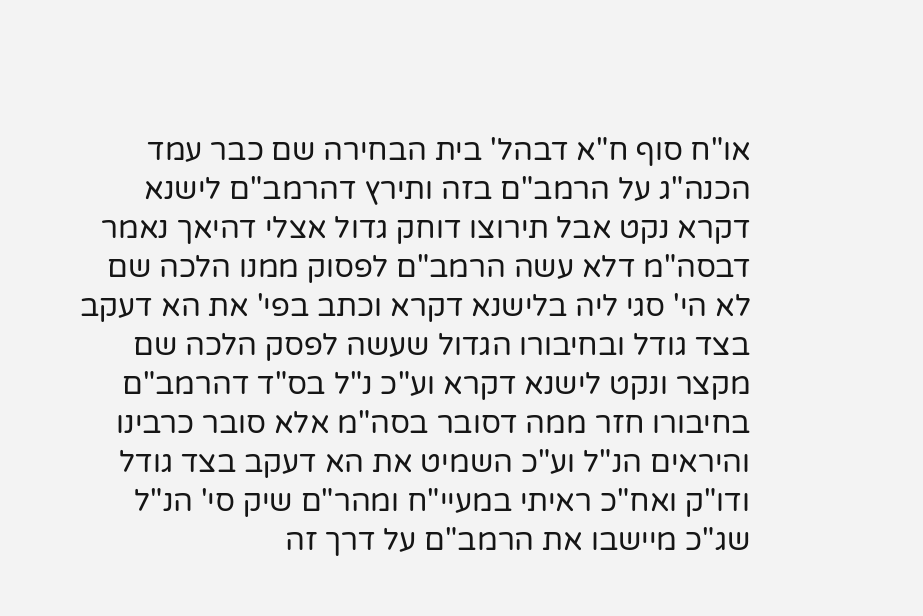או"ח סוף ח"א דבהל' בית הבחירה שם כבר עמד הכנה"ג על הרמב"ם בזה ותירץ דהרמב"ם לישנא דקרא נקט אבל תירוצו דוחק גדול אצלי דהיאך נאמר דבסה"מ דלא עשה הרמב"ם לפסוק ממנו הלכה שם לא הי' סגי ליה בלישנא דקרא וכתב בפי' את הא דעקב בצד גודל ובחיבורו הגדול שעשה לפסק הלכה שם מקצר ונקט לישנא דקרא וע"כ נ"ל בס"ד דהרמב"ם בחיבורו חזר ממה דסובר בסה"מ אלא סובר כרבינו והיראים הנ"ל וע"כ השמיט את הא דעקב בצד גודל ודו"ק ואח"כ ראיתי במעיי"ח ומהר"ם שיק סי' הנ"ל שג"כ מיישבו את הרמב"ם על דרך זה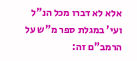אלא לא דברו מכל הנ"ל ועי' במגלת ספר מ"ש על הרמב"ם זה: